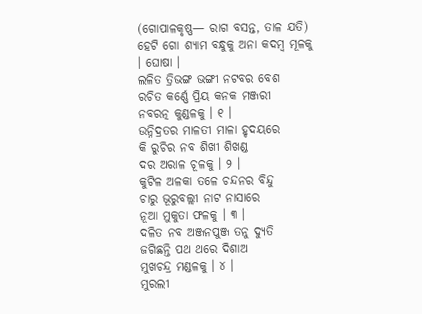(ଗୋପାଳକୃଷ୍ଣ— ରାଗ ବସନ୍ତ, ତାଳ ଯତି)
ହେଟି ଗୋ ଶ୍ୟାମ ବନ୍ଧୁକୁ ଅନା କଦମ୍ବ ମୂଳକୁ । ଘୋଷା ।
ଲଳିତ ତ୍ରିଭଙ୍ଗ ଭଙ୍ଗୀ ନଟବର ବେଶ
ରଚିତ କର୍ଣ୍ଣେ ପ୍ରିୟ କନକ ମଞ୍ଜରୀ
ନବରତ୍ନ କୁଣ୍ଡଳକୁ । ୧ ।
ଉନ୍ନିଦ୍ରତର ମାଳତୀ ମାଳା ହୃଦୟରେ
କି ରୁଚିର ନବ ଶିଖୀ ଶିଖଣ୍ଡ
ଦର ଅରାଳ ଚୂଳକୁ । ୨ ।
କୁଟିଳ ଅଳକା ତଳେ ଚନ୍ଦନର ବିନ୍ଦୁ
ଚାରୁ ଭୂରୁବଲ୍ଲୀ ନାଟ ନାସାରେ
ନୂଆ ମୁକୁତା ଫଳକୁ । ୩ ।
ଦଳିତ ନବ ଅଞ୍ଜନପୁଞ୍ଜ ତନୁ ଦ୍ୟୁତି
ଜଗିଛନ୍ତି ପଥ ଥରେ ଦିଶାଅ
ମୁଖଚନ୍ଦ୍ର ମଣ୍ଡଳକୁ । ୪ ।
ମୁରଲୀ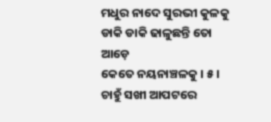ମଧୁର ନାଦେ ସୁରଭୀ କୁଳକୁ
ଡାକି ଡାକି ଢାଳୁଛନ୍ତି ତୋ ଆଡ଼େ
କେତେ ନୟନାଞ୍ଚଳକୁ । ୫ ।
ଚାହୁଁ ସଖୀ ଆପଟରେ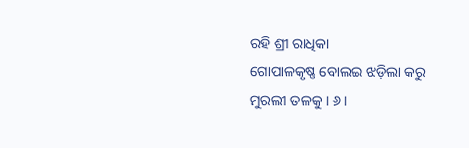ରହି ଶ୍ରୀ ରାଧିକା
ଗୋପାଳକୃଷ୍ଣ ବୋଲଇ ଝଡ଼ିଲା କରୁ
ମୁରଲୀ ତଳକୁ । ୬ ।